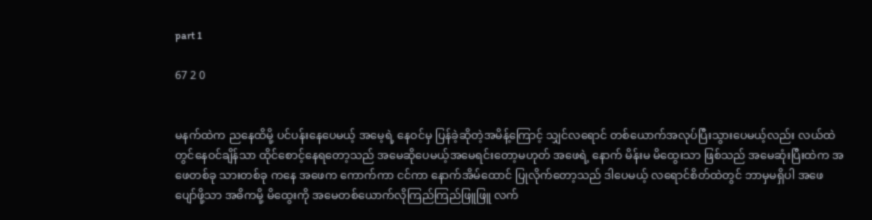part 1

67 2 0


မနက်ထဲက ညနေထိမို့ ပင်ပန်းနေပေမယ့် အမေ့ရဲ့ နေဝင်မှ ပြန်ခဲ့ဆိုတဲ့အမိန့်ကြောင့် သျှင်လရောင် တစ်ယောက်အလုပ်ပြီးသွားပေမယ့်လည်း လယ်ထဲတွင်နေဝင်ချိန်သာ ထိုင်စောင့်နေရတော့သည် အမေဆိုပေမယ့်အမေရင်းတော့မဟုတ် အဖေရဲ့ နောက် မိန်းမ မိထွေးသာ ဖြစ်သည် အမေဆုံးပြီးထဲက အဖေတစ်ခု သားတစ်ခု ကနေ အဖေက ကောက်ကာ ငင်ကာ နောက်အိမ်ထောင် ပြုလိုက်တော့သည် ဒါပေမယ့် လရောင်စိတ်ထဲတွင် ဘာမှမရှိပါ အဖေပျော်ဖို့သာ အဓိကမို့ မိထွေးကို အမေတစ်ယောက်လိုကြည်ကြည်ဖြူဖြူ လက်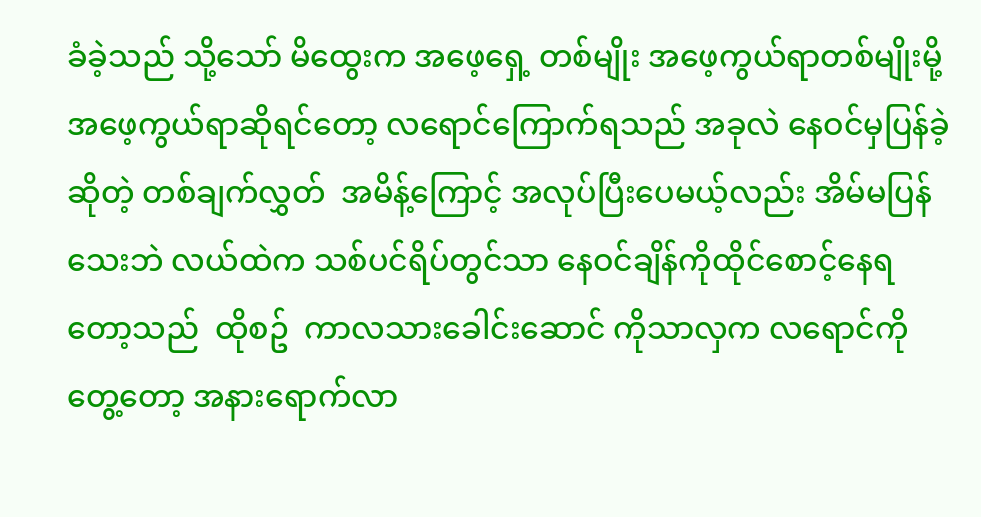ခံခဲ့သည် သို့သော် မိထွေးက အဖေ့ရှေ့ တစ်မျိုး အဖေ့ကွယ်ရာတစ်မျိုးမို့ အဖေ့ကွယ်ရာဆိုရင်တော့ လရောင်ကြောက်ရသည် အခုလဲ နေဝင်မှပြန်ခဲ့ဆိုတဲ့ တစ်ချက်လွှတ်  အမိန့်ကြောင့် အလုပ်ပြီးပေမယ့်လည်း အိမ်မပြန်သေးဘဲ လယ်ထဲက သစ်ပင်ရိပ်တွင်သာ နေဝင်ချိန်ကိုထိုင်စောင့်နေရတော့သည်  ထိုစဥ်  ကာလသားခေါင်းဆောင် ကိုသာလှက လရောင်ကိုတွေ့တော့ အနားရောက်လာ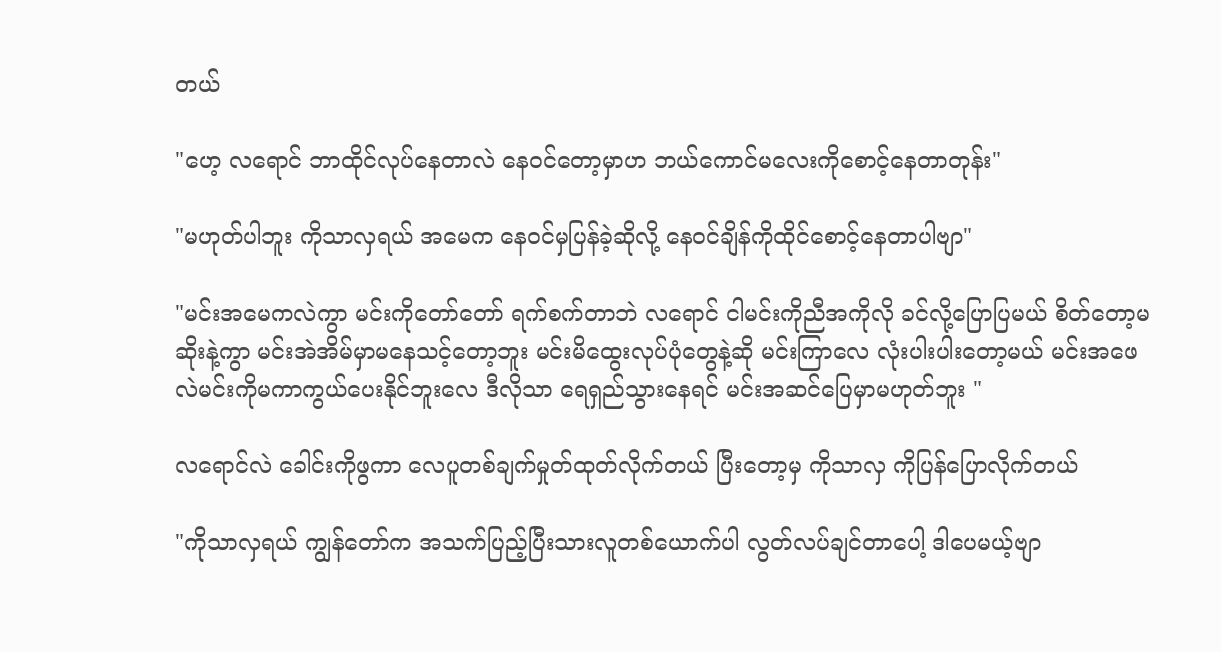တယ်

"ဟေ့ လရောင် ဘာထိုင်လုပ်နေတာလဲ နေဝင်တော့မှာဟ ဘယ်ကောင်မလေးကိုစောင့်နေတာတုန်း"

"မဟုတ်ပါဘူး ကိုသာလှရယ် အမေက နေဝင်မှပြန်ခဲ့ဆိုလို့ နေဝင်ချိန်ကိုထိုင်စောင့်နေတာပါဗျာ"

"မင်းအမေကလဲကွာ မင်းကိုတော်တော် ရက်စက်တာဘဲ လရောင် ငါမင်းကိုညီအကိုလို ခင်လို့ပြောပြမယ် စိတ်တော့မဆိုးနဲ့ကွာ မင်းအဲအိမ်မှာမနေသင့်တော့ဘူး မင်းမိထွေးလုပ်ပုံတွေနဲ့ဆို မင်းကြာလေ လုံးပါးပါးတော့မယ် မင်းအဖေလဲမင်းကိုမကာကွယ်ပေးနိုင်ဘူးလေ ဒီလိုသာ ရေရှည်သွားနေရင် မင်းအဆင်ပြေမှာမဟုတ်ဘူး "

လရောင်လဲ ခေါင်းကိုဖွကာ လေပူတစ်ချက်မှုတ်ထုတ်လိုက်တယ် ပြီးတော့မှ ကိုသာလှ ကိုပြန်ပြောလိုက်တယ်

"ကိုသာလှရယ် ကျွန်တော်က အသက်ပြည့်ပြီးသားလူတစ်ယောက်ပါ လွတ်လပ်ချင်တာပေါ့ ဒါပေမယ့်ဗျာ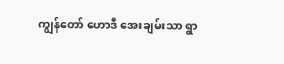ကျွန်တော် ဟောဒီ အေးချမ်းသာ ရွာ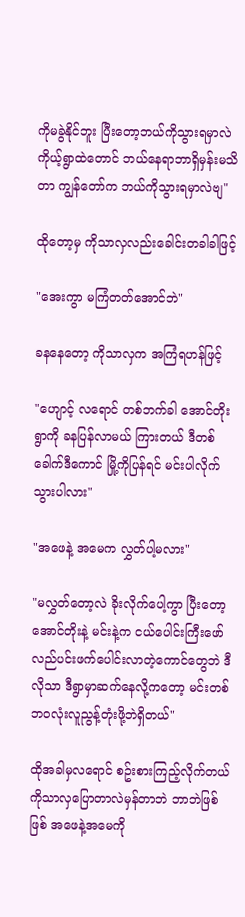ကိုမခွဲနိုင်ဘူး ပြီးတော့ဘယ်ကိုသွားရမှာလဲ ကိုယ့်ရွာထဲတောင် ဘယ်နေရာဘာရှိမှန်းမသိတာ ကျွန်တော်က ဘယ်ကိုသွားရမှာလဲဗျ"

ထိုတော့မှ ကိုသာလှလည်းခေါင်းတခါခါဖြင့်

"အေးကွာ မကြံတတ်အောင်ဘဲ"

ခနနေတော့ ကိုသာလှက အကြံရဟန်ဖြင့်

"ဟျောင့် လရောင် တစ်ဘက်ခါ အောင်တိုး ရွာကို ခနပြန်လာမယ် ကြားတယ် ဒီတစ်ခေါက်ဒီကောင် မြို့ကိုပြန်ရင် မင်းပါလိုက်သွားပါလား"

"အဖေနဲ့ အမေက လွှတ်ပါ့မလား"

"မလွှတ်တော့လဲ ခိုးလိုက်ပေါ့ကွာ ပြီးတော့ အောင်တိုးနဲ့ မင်းနဲ့က ငယ်ပေါင်းကြီးဖော် လည်ပင်းဖက်ပေါင်းလာတဲ့ကောင်တွေဘဲ ဒီလိုသာ ဒီရွာမှာဆက်နေလို့ကတော့ မင်းတစ်ဘဝလုံးလူညွန့်တုံးဖို့ဘဲရှိတယ်"

ထိုအခါမှလရောင် စဥ်းစားကြည့်လိုက်တယ် ကိုသာလှပြောတာလဲမှန်တာဘဲ ဘာဘဲဖြစ်ဖြစ် အဖေနဲ့အမေကို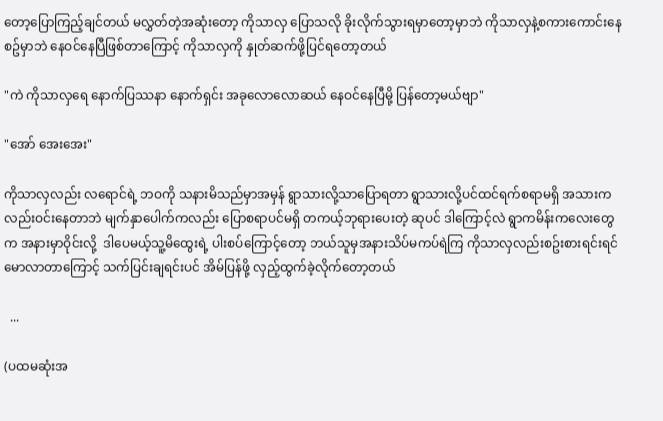တော့ပြောကြည့်ချင်တယ် မလွှတ်တဲ့အဆုံးတော့ ကိုသာလှ ပြောသလို ခိုးလိုက်သွားရမှာတော့မှာဘဲ ကိုသာလှနဲ့စကားကောင်းနေစဥ်မှာဘဲ နေဝင်နေပြီဖြစ်တာကြောင့် ကိုသာလှကို နှုတ်ဆက်ဖို့ပြင်ရတော့တယ်

"ကဲ ကိုသာလှရေ နောက်ပြဿနာ နောက်ရှင်း အခုလောလောဆယ် နေဝင်နေပြီမို့ ပြန်တော့မယ်ဗျာ"

"အော် အေးအေး"

ကိုသာလှလည်း လရောင်ရဲ့ ဘဝကို သနားမိသည်မှာအမှန် ရွာသားလို့သာပြောရတာ ရွာသားလို့ပင်ထင်ရက်စရာမရှိ အသားကလည်းဝင်းနေတာဘဲ မျက်နှာပေါက်ကလည်း ပြောစရာပင်မရှိ တကယ့်ဘုရားပေးတဲ့ ဆုပင် ဒါကြောင့်လဲ ရွာကမိန်းကလေးတွေက အနားမှာဝိုင်းလို့  ဒါပေမယ့်သူ့မိထွေးရဲ့ ပါးစပ်ကြောင့်တော့ ဘယ်သူမှအနားသိပ်မကပ်ရဲကြ ကိုသာလှလည်းစဥ်းစားရင်းရင်မောလာတာကြောင့် သက်ပြင်းချရင်းပင် အိမ်ပြန်ဖို့ လှည့်ထွက်ခဲ့လိုက်တော့တယ်

  ...

(ပထမဆုံးအ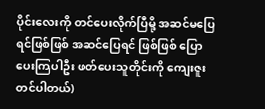ပိုင်းလေးကို တင်ပေးလိုက်ပြီမို့ အဆင်မပြေရင်ဖြစ်ဖြစ် အဆင်ပြေရင် ဖြစ်ဖြစ် ပြောပေးကြပါဦး ဖတ်ပေးသူတိုင်းကို ကျေးဇူးတင်ပါတယ်)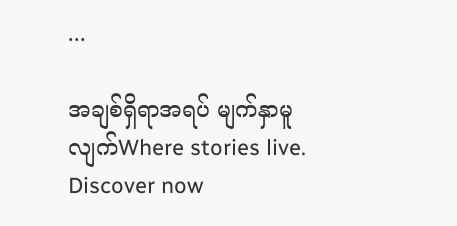...

အချစ်ရှိရာအရပ် မျက်နှာမူလျက်Where stories live. Discover now